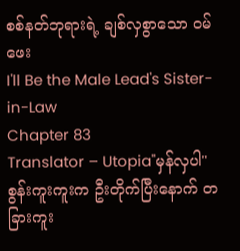စစ်နတ်ဘုရားရဲ့ ချစ်လှစွာသော ဝမ်ဖေး
I'll Be the Male Lead's Sister-in-Law
Chapter 83
Translator – Utopia"မှန်လှပါ"
စွန်းကူးကူးက ဦးတိုက်ပြီးနောက် တခြားကူး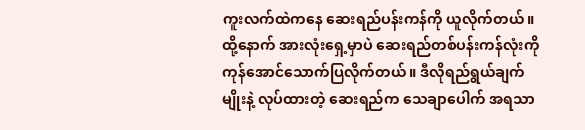ကူးလက်ထဲကနေ ဆေးရည်ပန်းကန်ကို ယူလိုက်တယ်။ ထို့နောက် အားလုံးရှေ့မှာပဲ ဆေးရည်တစ်ပန်းကန်လုံးကို ကုန်အောင်သောက်ပြလိုက်တယ်။ ဒီလိုရည်ရွယ်ချက်မျိုးနဲ့ လုပ်ထားတဲ့ ဆေးရည်က သေချာပေါက် အရသာ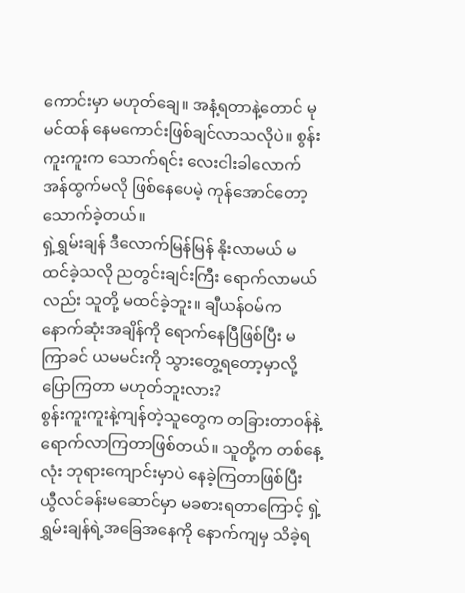ကောင်းမှာ မဟုတ်ချေ။ အနံ့ရတာနဲ့တောင် မုမင်ထန် နေမကောင်းဖြစ်ချင်လာသလိုပဲ။ စွန်းကူးကူးက သောက်ရင်း လေးငါးခါလောက် အန်ထွက်မလို ဖြစ်နေပေမဲ့ ကုန်အောင်တော့ သောက်ခဲ့တယ်။
ရှဲ့ရွှမ်းချန် ဒီလောက်မြန်မြန် နိုးလာမယ် မထင်ခဲ့သလို ညတွင်းချင်းကြီး ရောက်လာမယ်လည်း သူတို့ မထင်ခဲ့ဘူး။ ချီယန်ဝမ်က နောက်ဆုံးအချိန်ကို ရောက်နေပြီဖြစ်ပြီး မကြာခင် ယမမင်းကို သွားတွေ့ရတော့မှာလို့ ပြောကြတာ မဟုတ်ဘူးလား?
စွန်းကူးကူးနဲ့ကျန်တဲ့သူတွေက တခြားတာဝန်နဲ့ ရောက်လာကြတာဖြစ်တယ်။ သူတို့က တစ်နေ့လုံး ဘုရားကျောင်းမှာပဲ နေခဲ့ကြတာဖြစ်ပြီး ယွီလင်ခန်းမဆောင်မှာ မခစားရတာကြောင့် ရှဲ့ရွှမ်းချန်ရဲ့အခြေအနေကို နောက်ကျမှ သိခဲ့ရ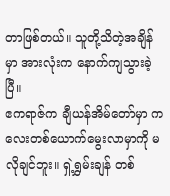တာဖြစ်တယ်။ သူတို့သိတဲ့အချိန်မှာ အားလုံးက နောက်ကျသွားခဲ့ပြီ။
ဧကရာဇ်က ချီယန်အိမ်တော်မှာ ကလေးတစ်ယောက်မွေးလာမှာကို မလိုချင်ဘူး။ ရှဲ့ရွှမ်းချန် တစ်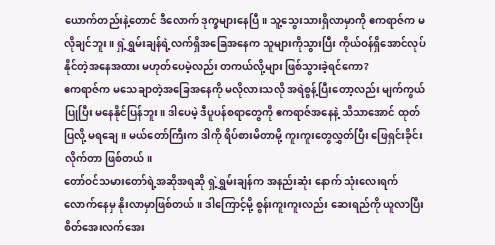ယောက်တည်းနဲ့တောင် ဒီလောက် ဒုက္ခများနေပြီ။ သူ့သွေးသားရှိလာမှာကို ဧကရာဇ်က မလိုချင်ဘူး။ ရှဲ့ရွှမ်းချန်ရဲ့လက်ရှိအခြေအနေက သူများကိုသွားပြီး ကိုယ်ဝန်ရှိအောင်လုပ်နိုင်တဲ့အနေအထား မဟုတ်ပေမဲ့လည်း တကယ်လို့များ ဖြစ်သွားခဲ့ရင်ကော?
ဧကရာဇ်က မသေချာတဲ့အခြေအနေကို မလိုလားသလို အရဲစွန့်ပြီးတော့လည်း မျက်ကွယ်ပြုပြီး မနေနိုင်ပြန်ဘူး။ ဒါပေမဲ့ ဒီပူပန်စရာတွေကို ဧကရာဇ်အနေနဲ့ သိသာအောင် ထုတ်ပြလို့ မရချေ။ မယ်တော်ကြီးက ဒါကို ရိပ်စားမိတာမို့ ကူးကူးတွေလွှတ်ပြီး ဖြေရှင်းခိုင်းလိုက်တာ ဖြစ်တယ်။
တော်ဝင်သမားတော်ရဲ့အဆိုအရဆို ရှဲ့ရွှမ်းချန်က အနည်းဆုံး နောက် သုံးလေးရက်လောက်နေမှ နိုးလာမှာဖြစ်တယ်။ ဒါကြောင့်မို့ စွန်းကူးကူးလည်း ဆေးရည်ကို ယူလာပြီး စိတ်အေးလက်အေး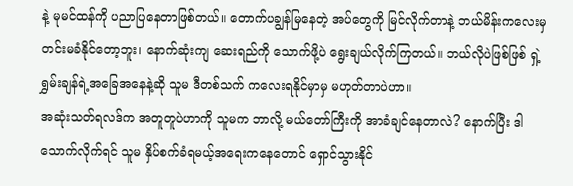နဲ့ မုမင်ထန်ကို ပညာပြနေတာဖြစ်တယ်။ တောက်ပချွန်မြနေတဲ့ အပ်တွေကို မြင်လိုက်တာနဲ့ ဘယ်မိန်းကလေးမှ တင်းမခံနိုင်တော့ဘူး၊ နောက်ဆုံးကျ ဆေးရည်ကို သောက်ဖို့ပဲ ရွေးချယ်လိုက်ကြတယ်။ ဘယ်လိုပဲဖြစ်ဖြစ် ရှဲ့ရွှမ်းချန်ရဲ့အခြေအနေနဲ့ဆို သူမ ဒီတစ်သက် ကလေးရနိုင်မှာမှ မဟုတ်တာပဲဟာ။
အဆုံးသတ်ရလဒ်က အတူတူပဲဟာကို သူမက ဘာလို့ မယ်တော်ကြီးကို အာခံချင်နေတာလဲ? နောက်ပြီး ဒါသောက်လိုက်ရင် သူမ နှိပ်စက်ခံရမယ့်အရေးကနေတောင် ရှောင်သွားနိုင်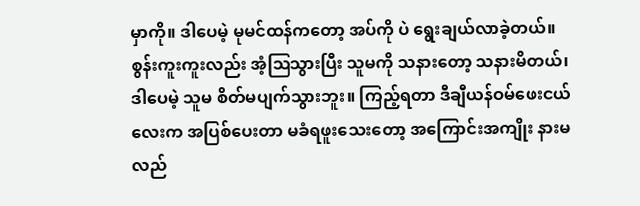မှာကို။ ဒါပေမဲ့ မုမင်ထန်ကတော့ အပ်ကို ပဲ ရွေးချယ်လာခဲ့တယ်။ စွန်းကူးကူးလည်း အံ့ဩသွားပြီး သူမကို သနားတော့ သနားမိတယ်၊ ဒါပေမဲ့ သူမ စိတ်မပျက်သွားဘူး။ ကြည့်ရတာ ဒီချီယန်ဝမ်ဖေးငယ်လေးက အပြစ်ပေးတာ မခံရဖူးသေးတော့ အကြောင်းအကျိုး နားမလည်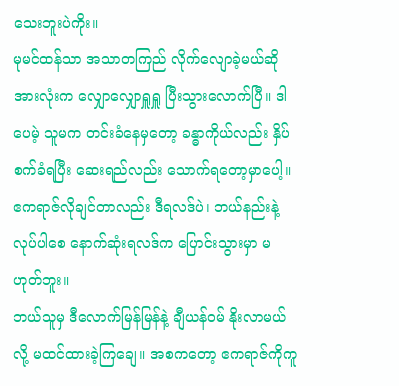သေးဘူးပဲကိုး။
မုမင်ထန်သာ အသာတကြည် လိုက်လျောခဲ့မယ်ဆို အားလုံးက လျှောလျှောရှူရှူ ပြီးသွားလောက်ပြီ။ ဒါပေမဲ့ သူမက တင်းခံနေမှတော့ ခန္ဓာကိုယ်လည်း နှိပ်စက်ခံရပြီး ဆေးရည်လည်း သောက်ရတော့မှာပေါ့။ ဧကရာဇ်လိုချင်တာလည်း ဒီရလဒ်ပဲ၊ ဘယ်နည်းနဲ့ လုပ်ပါစေ နောက်ဆုံးရလဒ်က ပြောင်းသွားမှာ မဟုတ်ဘူး။
ဘယ်သူမှ ဒီလောက်မြန်မြန်နဲ့ ချီယန်ဝမ် နိုးလာမယ်လို့ မထင်ထားခဲ့ကြချေ။ အစကတော့ ဧကရာဇ်ကိုကူ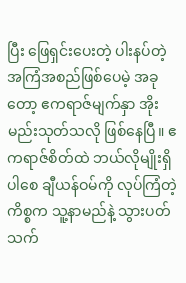ပြီး ဖြေရှင်းပေးတဲ့ ပါးနပ်တဲ့အကြံအစည်ဖြစ်ပေမဲ့ အခုတော့ ဧကရာဇ်မျက်နှာ အိုးမည်းသုတ်သလို ဖြစ်နေပြီ။ ဧကရာဇ်စိတ်ထဲ ဘယ်လိုမျိုးရှိပါစေ ချီယန်ဝမ်ကို လုပ်ကြံတဲ့ကိစ္စက သူ့နာမည်နဲ့ သွားပတ်သက်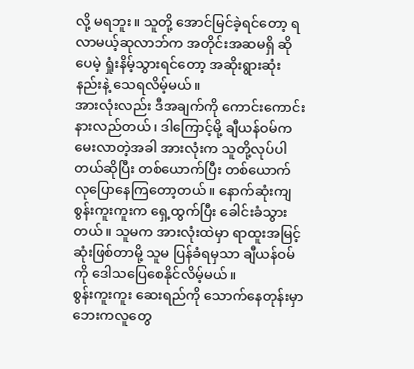လို့ မရဘူး။ သူတို့ အောင်မြင်ခဲ့ရင်တော့ ရလာမယ့်ဆုလာဘ်က အတိုင်းအဆမရှိ ဆိုပေမဲ့ ရှုံးနိမ့်သွားရင်တော့ အဆိုးရွားဆုံးနည်းနဲ့ သေရလိမ့်မယ်။
အားလုံးလည်း ဒီအချက်ကို ကောင်းကောင်း နားလည်တယ်၊ ဒါကြောင့်မို့ ချီယန်ဝမ်က မေးလာတဲ့အခါ အားလုံးက သူတို့လုပ်ပါတယ်ဆိုပြီး တစ်ယောက်ပြီး တစ်ယောက် လုပြောနေကြတော့တယ်။ နောက်ဆုံးကျ စွန်းကူးကူးက ရှေ့ထွက်ပြီး ခေါင်းခံသွားတယ်။ သူမက အားလုံးထဲမှာ ရာထူးအမြင့်ဆုံးဖြစ်တာမို့ သူမ ပြန်ခံရမှသာ ချီယန်ဝမ်ကို ဒေါသပြေစေနိုင်လိမ့်မယ်။
စွန်းကူးကူး ဆေးရည်ကို သောက်နေတုန်းမှာ ဘေးကလူတွေ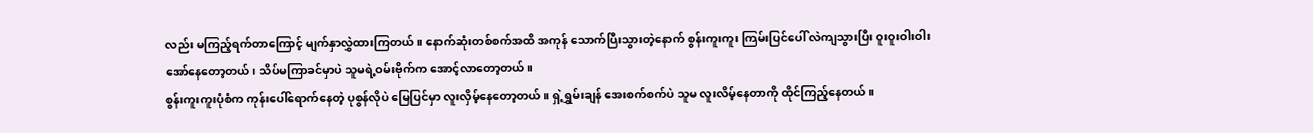လည်း မကြည့်ရက်တာကြောင့် မျက်နှာလွှဲထားကြတယ်။ နောက်ဆုံးတစ်စက်အထိ အကုန် သောက်ပြီးသွားတဲ့နောက် စွန်းကူးကူး ကြမ်းပြင်ပေါ် လဲကျသွားပြီး ဝူးဝူးဝါးဝါး အော်နေတော့တယ်၊ သိပ်မကြာခင်မှာပဲ သူမရဲ့ဝမ်းဗိုက်က အောင့်လာတော့တယ်။
စွန်းကူးကူးပုံစံက ကုန်းပေါ်ရောက်နေတဲ့ ပုစွန်လိုပဲ မြေပြင်မှာ လူးလှိမ့်နေတော့တယ်။ ရှဲ့ရွှမ်းချန် အေးစက်စက်ပဲ သူမ လူးလိမ့်နေတာကို ထိုင်ကြည့်နေတယ်။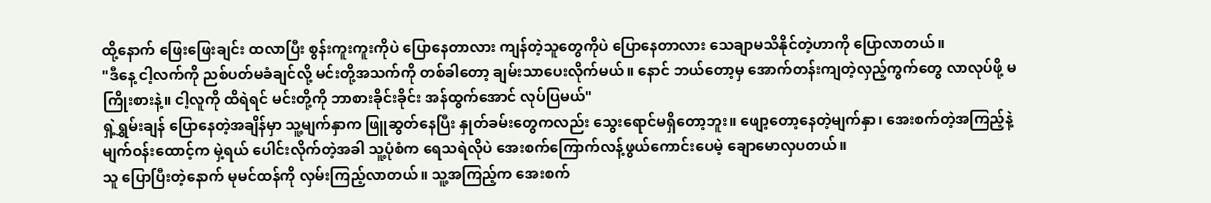ထို့နောက် ဖြေးဖြေးချင်း ထလာပြီး စွန်းကူးကူးကိုပဲ ပြောနေတာလား ကျန်တဲ့သူတွေကိုပဲ ပြောနေတာလား သေချာမသိနိုင်တဲ့ဟာကို ပြောလာတယ်။
"ဒီနေ့ ငါ့လက်ကို ညစ်ပတ်မခံချင်လို့ မင်းတို့အသက်ကို တစ်ခါတော့ ချမ်းသာပေးလိုက်မယ်။ နောင် ဘယ်တော့မှ အောက်တန်းကျတဲ့လှည့်ကွက်တွေ လာလုပ်ဖို့ မကြိုးစားနဲ့။ ငါ့လူကို ထိရဲရင် မင်းတို့ကို ဘာစားခိုင်းခိုင်း အန်ထွက်အောင် လုပ်ပြမယ်"
ရှဲ့ရွှမ်းချန် ပြောနေတဲ့အချိန်မှာ သူ့မျက်နှာက ဖြူဆွတ်နေပြီး နှုတ်ခမ်းတွေကလည်း သွေးရောင်မရှိတော့ဘူး။ ဖျော့တော့နေတဲ့မျက်နှာ၊ အေးစက်တဲ့အကြည့်နဲ့ မျက်ဝန်းထောင့်က မှဲ့ရယ် ပေါင်းလိုက်တဲ့အခါ သူ့ပုံစံက ရေသရဲလိုပဲ အေးစက်ကြောက်လန့်ဖွယ်ကောင်းပေမဲ့ ချောမောလှပတယ်။
သူ ပြောပြီးတဲ့နောက် မုမင်ထန်ကို လှမ်းကြည့်လာတယ်။ သူ့အကြည့်က အေးစက်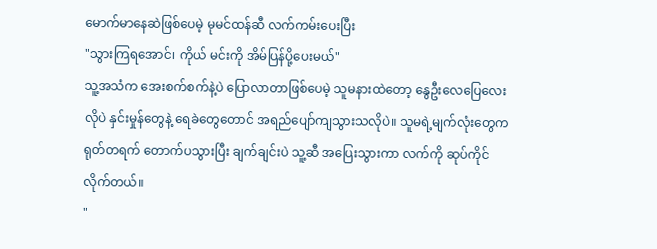မောက်မာနေဆဲဖြစ်ပေမဲ့ မုမင်ထန်ဆီ လက်ကမ်းပေးပြီး
"သွားကြရအောင်၊ ကိုယ် မင်းကို အိမ်ပြန်ပို့ပေးမယ်"
သူ့အသံက အေးစက်စက်နဲ့ပဲ ပြောလာတာဖြစ်ပေမဲ့ သူမနားထဲတော့ နွေဦးလေပြေလေးလိုပဲ နှင်းမှုန်တွေနဲ့ ရေခဲတွေတောင် အရည်ပျော်ကျသွားသလိုပဲ။ သူမရဲ့မျက်လုံးတွေက ရုတ်တရက် တောက်ပသွားပြီး ချက်ချင်းပဲ သူ့ဆီ အပြေးသွားကာ လက်ကို ဆုပ်ကိုင်လိုက်တယ်။
"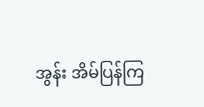အွန်း အိမ်ပြန်ကြ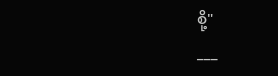စို့"
___